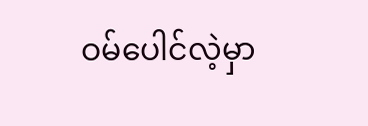ဝမ်ပေါင်လဲ့မှာ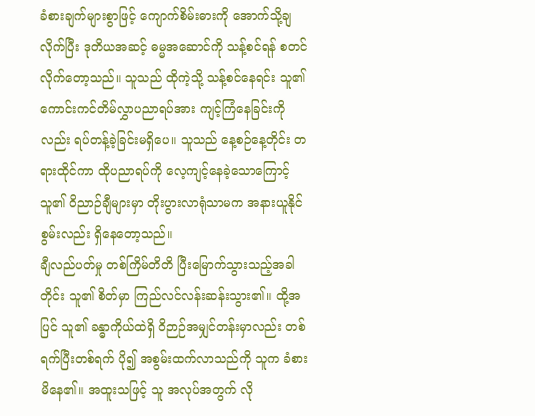ခံစားချက်များစွာဖြင့် ကျောက်စိမ်းဓားကို အောက်သို့ချလိုက်ပြီး ဒုတိယအဆင့် ဓမ္မအဆောင်ကို သန့်စင်ရန် စတင်လိုက်တော့သည်။ သူသည် ထိုကဲ့သို့ သန့်စင်နေရင်း သူ၏ ကောင်းကင်တိမ်လွှာပညာရပ်အား ကျင့်ကြံနေခြင်းကိုလည်း ရပ်တန့်ခဲ့ခြင်းမရှိပေ။ သူသည် နေ့စဉ်နေ့တိုင်း တရားထိုင်ကာ ထိုပညာရပ်ကို လေ့ကျင့်နေခဲ့သောကြောင့် သူ၏ ဝိညာဉ်ချီများမှာ တိုးပွားလာရုံသာမက အနားယူနိုင်စွမ်းလည်း ရှိနေတော့သည်။
ချီလည်ပတ်မှု တစ်ကြိမ်တိတိ ပြီးမြောက်သွားသည့်အခါတိုင်း သူ၏ စိတ်မှာ ကြည်လင်လန်းဆန်းသွား၏။ ထို့အပြင် သူ၏ ခန္ဓာကိုယ်ထဲရှိ ဝိဉာဉ်အမျှင်တန်းမှာလည်း တစ်ရက်ပြီးတစ်ရက် ပို၍ အစွမ်းထက်လာသည်ကို သူက ခံစားမိနေ၏။ အထူးသဖြင့် သူ အလုပ်အတွက် လို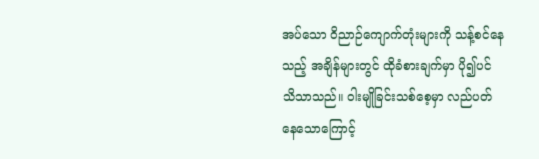အပ်သော ဝိညာဉ်ကျောက်တုံးများကို သန့်စင်နေသည့် အချိန်များတွင် ထိုခံစားချက်မှာ ပို၍ပင် သိသာသည်။ ဝါးမျိုခြင်းသစ်စေ့မှာ လည်ပတ်နေသောကြောင့်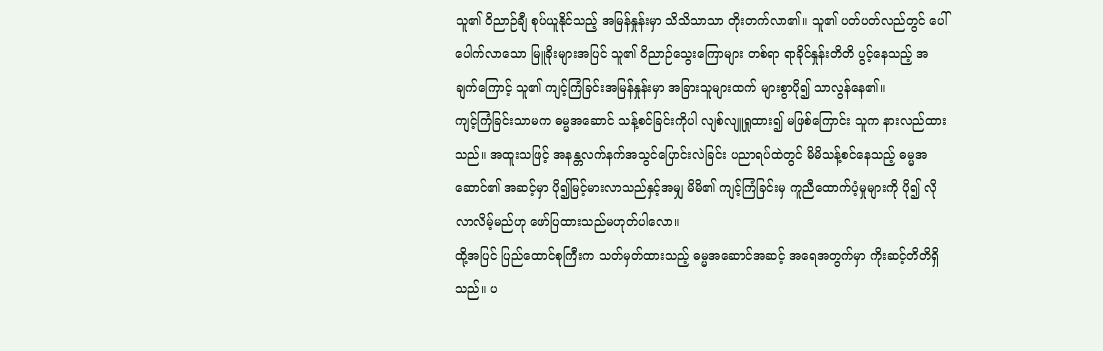သူ၏ ဝိညာဉ်ချီ စုပ်ယူနိုင်သည့် အမြန်နှုန်းမှာ သိသိသာသာ တိုးတက်လာ၏။ သူ၏ ပတ်ပတ်လည်တွင် ပေါ်ပေါက်လာသော မြူခိုးများအပြင် သူ၏ ဝိညာဉ်သွေးကြောများ တစ်ရာ ရာခိုင်နှုန်းတိတိ ပွင့်နေသည့် အချက်ကြောင့် သူ၏ ကျင့်ကြံခြင်းအမြန်နှုန်းမှာ အခြားသူများထက် များစွာပို၍ သာလွန်နေ၏။
ကျင့်ကြံခြင်းသာမက ဓမ္မအဆောင် သန့်စင်ခြင်းကိုပါ လျစ်လျူရှုထား၍ မဖြစ်ကြောင်း သူက နားလည်ထားသည်။ အထူးသဖြင့် အနန္တလက်နက်အသွင်ပြောင်းလဲခြင်း ပညာရပ်ထဲတွင် မိမိသန့်စင်နေသည့် ဓမ္မအဆောင်၏ အဆင့်မှာ ပို၍မြင့်မားလာသည်နှင့်အမျှ မိမိ၏ ကျင့်ကြံခြင်းမှ ကူညီထောက်ပံ့မှုများကို ပို၍ လိုလာလိမ့်မည်ဟု ဖော်ပြထားသည်မဟုတ်ပါလော။
ထို့အပြင် ပြည်ထောင်စုကြီးက သတ်မှတ်ထားသည့် ဓမ္မအဆောင်အဆင့် အရေအတွက်မှာ ကိုးဆင့်တိတိရှိသည်။ ပ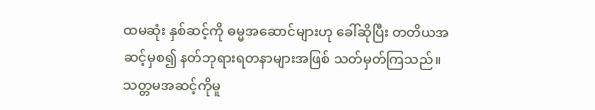ထမဆုံး နှစ်ဆင့်ကို ဓမ္မအဆောင်များဟု ခေါ်ဆိုပြီး တတိယအဆင့်မှစ၍ နတ်ဘုရားရတနာများအဖြစ် သတ်မှတ်ကြသည်။ သတ္တမအဆင့်ကိုမူ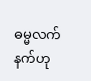ဓမ္မလက်နက်ဟု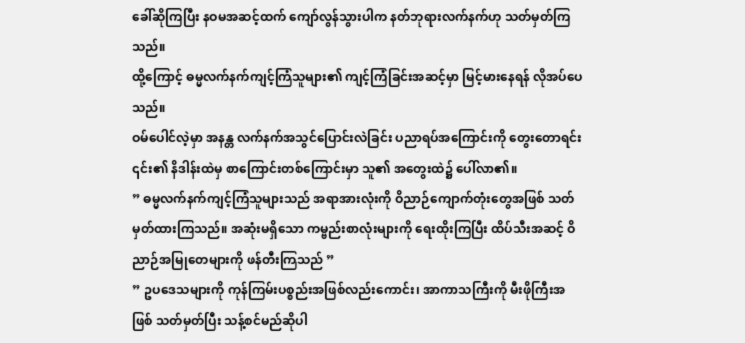ခေါ်ဆိုကြပြီး နဝမအဆင့်ထက် ကျော်လွန်သွားပါက နတ်ဘုရားလက်နက်ဟု သတ်မှတ်ကြသည်။
ထို့ကြောင့် ဓမ္မလက်နက်ကျင့်ကြံသူများ၏ ကျင့်ကြံခြင်းအဆင့်မှာ မြင့်မားနေရန် လိုအပ်ပေသည်။
ဝမ်ပေါင်လဲ့မှာ အနန္တ လက်နက်အသွင်ပြောင်းလဲခြင်း ပညာရပ်အကြောင်းကို တွေးတောရင်း ၎င်း၏ နိဒါန်းထဲမှ စာကြောင်းတစ်ကြောင်းမှာ သူ၏ အတွေးထဲ၌ ပေါ်လာ၏။
” ဓမ္မလက်နက်ကျင့်ကြံသူများသည် အရာအားလုံးကို ဝိညာဉ်ကျောက်တုံးတွေအဖြစ် သတ်မှတ်ထားကြသည်။ အဆုံးမရှိသော ကမ္ဗည်းစာလုံးများကို ရေးထိုးကြပြီး ထိပ်သီးအဆင့် ဝိညာဉ်အမြုတေများကို ဖန်တီးကြသည် ”
” ဥပဒေသများကို ကုန်ကြမ်းပစ္စည်းအဖြစ်လည်းကောင်း၊ အာကာသကြီးကို မီးဖိုကြီးအဖြစ် သတ်မှတ်ပြီး သန့်စင်မည်ဆိုပါ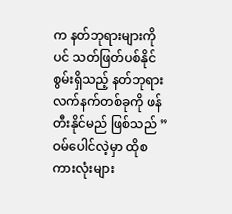က နတ်ဘုရားများကိုပင် သတ်ဖြတ်ပစ်နိုင်စွမ်းရှိသည့် နတ်ဘုရားလက်နက်တစ်ခုကို ဖန်တီးနိုင်မည် ဖြစ်သည် ”
ဝမ်ပေါင်လဲ့မှာ ထိုစကားလုံးများ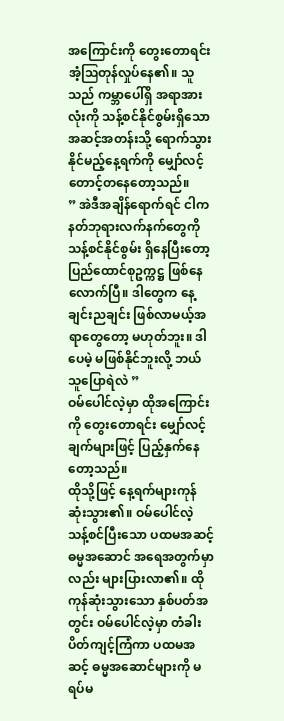အကြောင်းကို တွေးတောရင်း အံ့ဩတုန်လှုပ်နေ၏။ သူသည် ကမ္ဘာပေါ်ရှိ အရာအားလုံးကို သန့်စင်နိုင်စွမ်းရှိသော အဆင့်အတန်းသို့ ရောက်သွားနိုင်မည့်နေ့ရက်ကို မျှော်လင့်တောင့်တနေတော့သည်။
” အဲဒီအချိန်ရောက်ရင် ငါက နတ်ဘုရားလက်နက်တွေကို သန့်စင်နိုင်စွမ်း ရှိနေပြီးတော့ ပြည်ထောင်စုဥက္ကဋ္ဌ ဖြစ်နေလောက်ပြီ။ ဒါတွေက နေ့ချင်းညချင်း ဖြစ်လာမယ့်အရာတွေတော့ မဟုတ်ဘူး။ ဒါပေမဲ့ မဖြစ်နိုင်ဘူးလို့ ဘယ်သူပြောရဲလဲ ”
ဝမ်ပေါင်လဲ့မှာ ထိုအကြောင်းကို တွေးတောရင်း မျှော်လင့်ချက်များဖြင့် ပြည့်နှက်နေတော့သည်။
ထိုသို့ဖြင့် နေ့ရက်များကုန်ဆုံးသွား၏။ ဝမ်ပေါင်လဲ့ သန့်စင်ပြီးသော ပထမအဆင့်ဓမ္မအဆောင် အရေအတွက်မှာလည်း များပြားလာ၏။ ထိုကုန်ဆုံးသွားသော နှစ်ပတ်အတွင်း ဝမ်ပေါင်လဲ့မှာ တံခါးပိတ်ကျင့်ကြံကာ ပထမအဆင့် ဓမ္မအဆောင်များကို မရပ်မ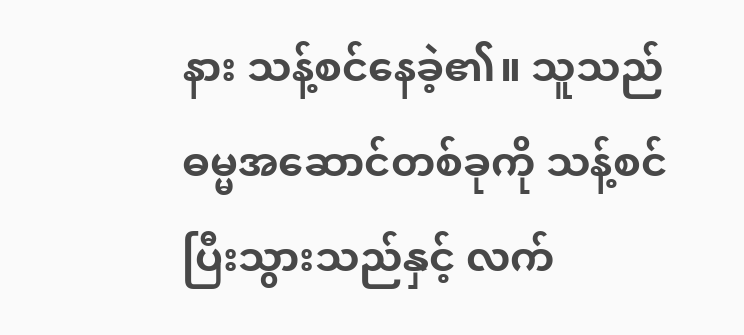နား သန့်စင်နေခဲ့၏။ သူသည် ဓမ္မအဆောင်တစ်ခုကို သန့်စင်ပြီးသွားသည်နှင့် လက်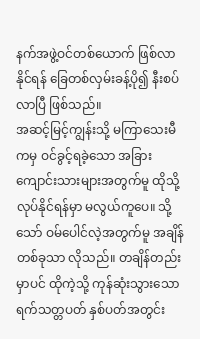နက်အဖွဲ့ဝင်တစ်ယောက် ဖြစ်လာနိုင်ရန် ခြေတစ်လှမ်းခန့်ပို၍ နီးစပ်လာပြီ ဖြစ်သည်။
အဆင့်မြင့်ကျွန်းသို့ မကြာသေးမီကမှ ဝင်ခွင့်ရခဲ့သော အခြားကျောင်းသားများအတွက်မူ ထိုသို့လုပ်နိုင်ရန်မှာ မလွယ်ကူပေ။ သို့သော် ဝမ်ပေါင်လဲ့အတွက်မူ အချိန်တစ်ခုသာ လိုသည်။ တချိန်တည်းမှာပင် ထိုကဲ့သို့ ကုန်ဆုံးသွားသောရက်သတ္တပတ် နှစ်ပတ်အတွင်း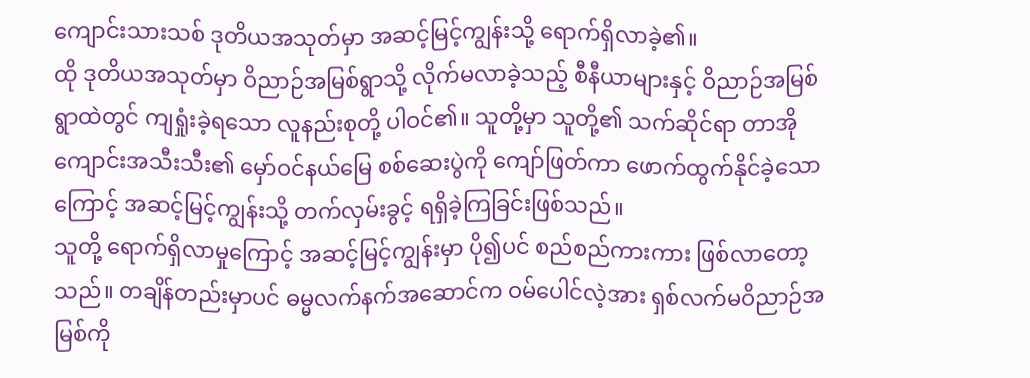ကျောင်းသားသစ် ဒုတိယအသုတ်မှာ အဆင့်မြင့်ကျွန်းသို့ ရောက်ရှိလာခဲ့၏။
ထို ဒုတိယအသုတ်မှာ ဝိညာဉ်အမြစ်ရွာသို့ လိုက်မလာခဲ့သည့် စီနီယာများနှင့် ဝိညာဉ်အမြစ်ရွာထဲတွင် ကျရှုံးခဲ့ရသော လူနည်းစုတို့ ပါဝင်၏။ သူတို့မှာ သူတို့၏ သက်ဆိုင်ရာ တာအိုကျောင်းအသီးသီး၏ မှော်ဝင်နယ်မြေ စစ်ဆေးပွဲကို ကျော်ဖြတ်ကာ ဖောက်ထွက်နိုင်ခဲ့သောကြောင့် အဆင့်မြင့်ကျွန်းသို့ တက်လှမ်းခွင့် ရရှိခဲ့ကြခြင်းဖြစ်သည်။
သူတို့ ရောက်ရှိလာမှုကြောင့် အဆင့်မြင့်ကျွန်းမှာ ပို၍ပင် စည်စည်ကားကား ဖြစ်လာတော့သည်။ တချိန်တည်းမှာပင် ဓမ္မလက်နက်အဆောင်က ဝမ်ပေါင်လဲ့အား ရှစ်လက်မဝိညာဉ်အမြစ်ကို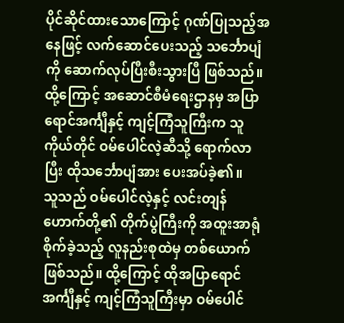ပိုင်ဆိုင်ထားသောကြောင့် ဂုဏ်ပြုသည့်အနေဖြင့် လက်ဆောင်ပေးသည့် သင်္ဘောပျံကို ဆောက်လုပ်ပြီးစီးသွားပြီ ဖြစ်သည်။ ထို့ကြောင့် အဆောင်စီမံရေးဌာနမှ အပြာရောင်အင်္ကျီနှင့် ကျင့်ကြံသူကြီးက သူကိုယ်တိုင် ဝမ်ပေါင်လဲ့ဆီသို့ ရောက်လာပြီး ထိုသင်္ဘောပျံအား ပေးအပ်ခဲ့၏။
သူသည် ဝမ်ပေါင်လဲ့နှင့် လင်းတျန်ဟောက်တို့၏ တိုက်ပွဲကြီးကို အထူးအာရုံစိုက်ခဲ့သည့် လူနည်းစုထဲမှ တစ်ယောက်ဖြစ်သည်။ ထို့ကြောင့် ထိုအပြာရောင်အင်္ကျီနှင့် ကျင့်ကြံသူကြီးမှာ ဝမ်ပေါင်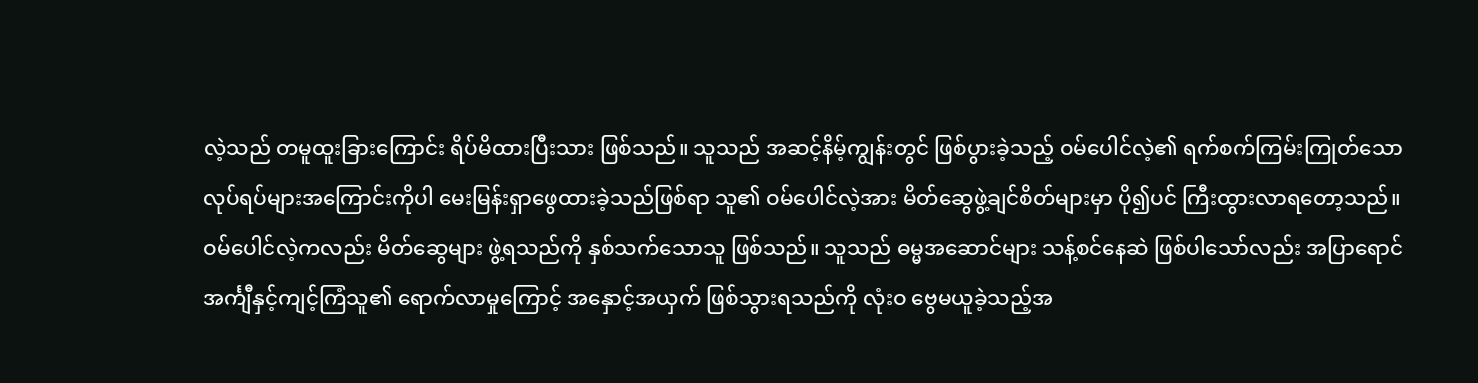လဲ့သည် တမူထူးခြားကြောင်း ရိပ်မိထားပြီးသား ဖြစ်သည်။ သူသည် အဆင့်နိမ့်ကျွန်းတွင် ဖြစ်ပွားခဲ့သည့် ဝမ်ပေါင်လဲ့၏ ရက်စက်ကြမ်းကြုတ်သော လုပ်ရပ်များအကြောင်းကိုပါ မေးမြန်းရှာဖွေထားခဲ့သည်ဖြစ်ရာ သူ၏ ဝမ်ပေါင်လဲ့အား မိတ်ဆွေဖွဲ့ချင်စိတ်များမှာ ပို၍ပင် ကြီးထွားလာရတော့သည်။
ဝမ်ပေါင်လဲ့ကလည်း မိတ်ဆွေများ ဖွဲ့ရသည်ကို နှစ်သက်သောသူ ဖြစ်သည်။ သူသည် ဓမ္မအဆောင်များ သန့်စင်နေဆဲ ဖြစ်ပါသော်လည်း အပြာရောင်အင်္ကျီနှင့်ကျင့်ကြံသူ၏ ရောက်လာမှုကြောင့် အနှောင့်အယှက် ဖြစ်သွားရသည်ကို လုံးဝ ဗွေမယူခဲ့သည့်အ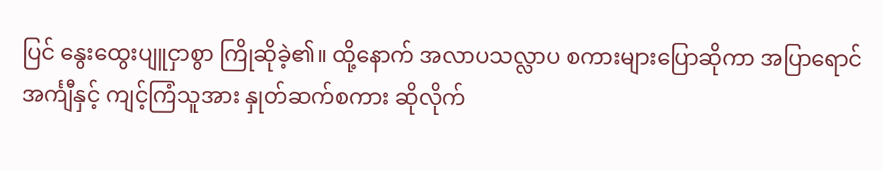ပြင် နွေးထွေးပျူငှာစွာ ကြိုဆိုခဲ့၏။ ထို့နောက် အလာပသလ္လာပ စကားများပြောဆိုကာ အပြာရောင်အင်္ကျီနှင့် ကျင့်ကြံသူအား နှုတ်ဆက်စကား ဆိုလိုက်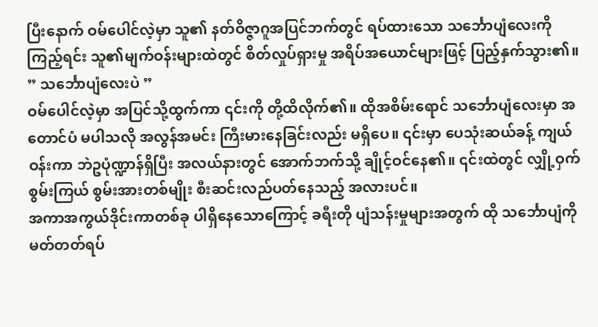ပြီးနောက် ဝမ်ပေါင်လဲ့မှာ သူ၏ နတ်ဝိဇ္ဇာဂူအပြင်ဘက်တွင် ရပ်ထားသော သင်္ဘောပျံလေးကိုကြည့်ရင်း သူ၏မျက်ဝန်းများထဲတွင် စိတ်လှုပ်ရှားမှု အရိပ်အယောင်များဖြင့် ပြည့်နှက်သွား၏။
” သင်္ဘောပျံလေးပဲ ”
ဝမ်ပေါင်လဲ့မှာ အပြင်သို့ထွက်ကာ ၎င်းကို တို့ထိလိုက်၏။ ထိုအစိမ်းရောင် သင်္ဘောပျံလေးမှာ အတောင်ပံ မပါသလို အလွန်အမင်း ကြီးမားနေခြင်းလည်း မရှိပေ။ ၎င်းမှာ ပေသုံးဆယ်ခန့် ကျယ်ဝန်းကာ ဘဲဥပုံဏ္ဍာန်ရှိပြီး အလယ်နားတွင် အောက်ဘက်သို့ ချိုင့်ဝင်နေ၏။ ၎င်းထဲတွင် လျှို့ဝှက်စွမ်းကြယ် စွမ်းအားတစ်မျိုး စီးဆင်းလည်ပတ်နေသည့် အလားပင်။
အကာအကွယ်ဒိုင်းကာတစ်ခု ပါရှိနေသောကြောင့် ခရီးတို ပျံသန်းမှုများအတွက် ထို သင်္ဘောပျံကို မတ်တတ်ရပ်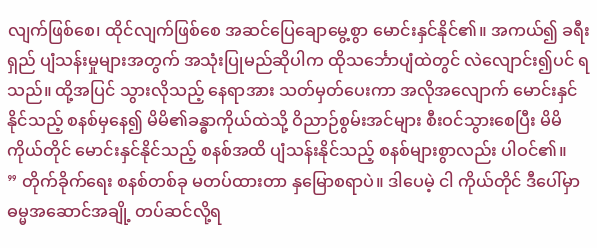လျက်ဖြစ်စေ၊ ထိုင်လျက်ဖြစ်စေ အဆင်ပြေချောမွေ့စွာ မောင်းနှင်နိုင်၏။ အကယ်၍ ခရီးရှည် ပျံသန်းမှုများအတွက် အသုံးပြုမည်ဆိုပါက ထိုသင်္ဘောပျံထဲတွင် လဲလျောင်း၍ပင် ရသည်။ ထို့အပြင် သွားလိုသည့် နေရာအား သတ်မှတ်ပေးကာ အလိုအလျောက် မောင်းနှင်နိုင်သည့် စနစ်မှနေ၍ မိမိ၏ခန္ဓာကိုယ်ထဲသို့ ဝိညာဉ်စွမ်းအင်များ စီးဝင်သွားစေပြီး မိမိကိုယ်တိုင် မောင်းနှင်နိုင်သည့် စနစ်အထိ ပျံသန်းနိုင်သည့် စနစ်များစွာလည်း ပါဝင်၏။
” တိုက်ခိုက်ရေး စနစ်တစ်ခု မတပ်ထားတာ နှမြောစရာပဲ။ ဒါပေမဲ့ ငါ ကိုယ်တိုင် ဒီပေါ်မှာ ဓမ္မအဆောင်အချို့ တပ်ဆင်လို့ရ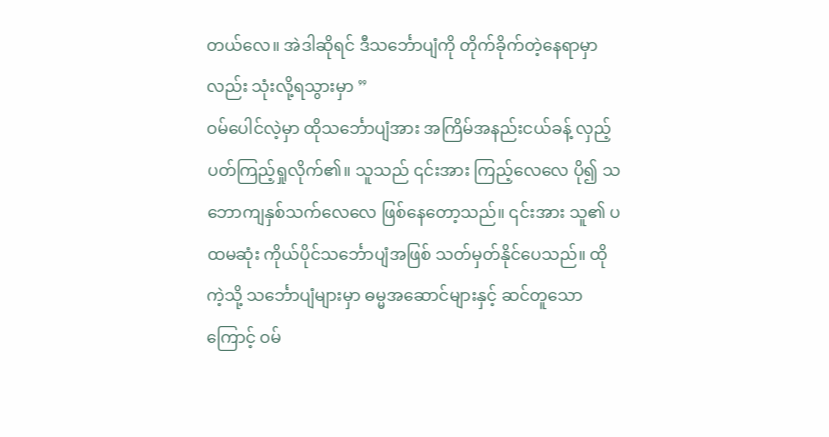တယ်လေ။ အဲဒါဆိုရင် ဒီသင်္ဘောပျံကို တိုက်ခိုက်တဲ့နေရာမှာလည်း သုံးလို့ရသွားမှာ ”
ဝမ်ပေါင်လဲ့မှာ ထိုသင်္ဘောပျံအား အကြိမ်အနည်းငယ်ခန့် လှည့်ပတ်ကြည့်ရှုလိုက်၏။ သူသည် ၎င်းအား ကြည့်လေလေ ပို၍ သဘောကျနှစ်သက်လေလေ ဖြစ်နေတော့သည်။ ၎င်းအား သူ၏ ပထမဆုံး ကိုယ်ပိုင်သင်္ဘောပျံအဖြစ် သတ်မှတ်နိုင်ပေသည်။ ထိုကဲ့သို့ သင်္ဘောပျံများမှာ ဓမ္မအဆောင်များနှင့် ဆင်တူသောကြောင့် ဝမ်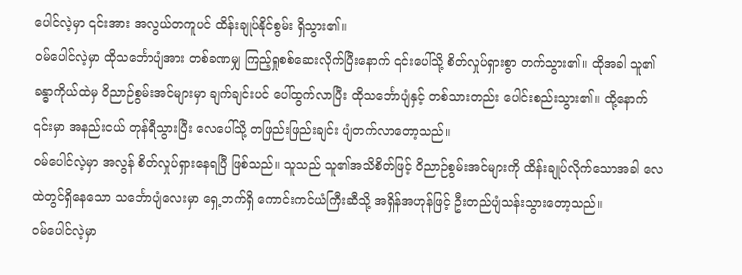ပေါင်လဲ့မှာ ၎င်းအား အလွယ်တကူပင် ထိန်းချုပ်နိုင်စွမ်း ရှိသွား၏။
ဝမ်ပေါင်လဲ့မှာ ထိုသင်္ဘောပျံအား တစ်ခဏမျှ ကြည့်ရှုစစ်ဆေးလိုက်ပြီးနောက် ၎င်းပေါ်သို့ စိတ်လှုပ်ရှားစွာ တက်သွား၏။ ထိုအခါ သူ၏ ခန္ဓာကိုယ်ထဲမှ ဝိညာဉ်စွမ်းအင်များမှာ ချက်ချင်းပင် ပေါ်ထွက်လာပြီး ထိုသင်္ဘောပျံနှင့် တစ်သားတည်း ပေါင်းစည်းသွား၏။ ထို့နောက် ၎င်းမှာ အနည်းငယ် တုန်ရီသွားပြီး လေပေါ်သို့ တဖြည်းဖြည်းချင်း ပျံတက်လာတော့သည်။
ဝမ်ပေါင်လဲ့မှာ အလွန် စိတ်လှုပ်ရှားနေရပြီ ဖြစ်သည်။ သူသည် သူ၏အသိစိတ်ဖြင့် ဝိညာဉ်စွမ်းအင်များကို ထိန်းချုပ်လိုက်သောအခါ လေထဲတွင်ရှိနေသော သင်္ဘောပျံလေးမှာ ရှေ့ဘက်ရှိ ကောင်းကင်ယံကြီးဆီသို့ အရှိန်အဟုန်ဖြင့် ဦးတည်ပျံသန်းသွားတော့သည်။
ဝမ်ပေါင်လဲ့မှာ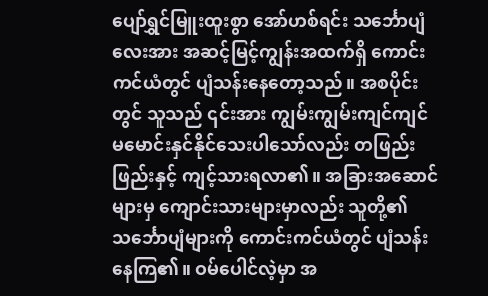ပျော်ရွှင်မြူးထူးစွာ အော်ဟစ်ရင်း သင်္ဘောပျံလေးအား အဆင့်မြင့်ကျွန်းအထက်ရှိ ကောင်းကင်ယံတွင် ပျံသန်းနေတော့သည်။ အစပိုင်းတွင် သူသည် ၎င်းအား ကျွမ်းကျွမ်းကျင်ကျင် မမောင်းနှင်နိုင်သေးပါသော်လည်း တဖြည်းဖြည်းနှင့် ကျင့်သားရလာ၏။ အခြားအဆောင်များမှ ကျောင်းသားများမှာလည်း သူတို့၏ သင်္ဘောပျံများကို ကောင်းကင်ယံတွင် ပျံသန်းနေကြ၏။ ဝမ်ပေါင်လဲ့မှာ အ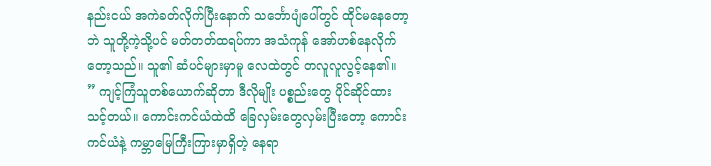နည်းငယ် အကဲခတ်လိုက်ပြီးနောက် သင်္ဘောပျံပေါ်တွင် ထိုင်မနေတော့ဘဲ သူတို့ကဲ့သို့ပင် မတ်တတ်ထရပ်ကာ အသံကုန် အော်ဟစ်နေလိုက်တော့သည်။ သူ၏ ဆံပင်များမှာမူ လေထဲတွင် တလူလူလွင့်နေ၏။
” ကျင့်ကြံသူတစ်ယောက်ဆိုတာ ဒီလိုမျိုး ပစ္စည်းတွေ ပိုင်ဆိုင်ထားသင့်တယ်။ ကောင်းကင်ယံထဲထိ ခြေလှမ်းတွေလှမ်းပြီးတော့ ကောင်းကင်ယံနဲ့ ကမ္ဘာမြေကြီးကြားမှာရှိတဲ့ နေရာ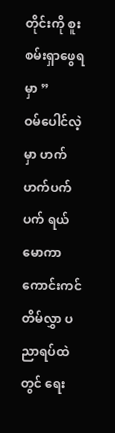တိုင်းကို စူးစမ်းရှာဖွေရမှာ ”
ဝမ်ပေါင်လဲ့မှာ ဟက်ဟက်ပက်ပက် ရယ်မောကာ ကောင်းကင်တိမ်လွှာ ပညာရပ်ထဲတွင် ရေး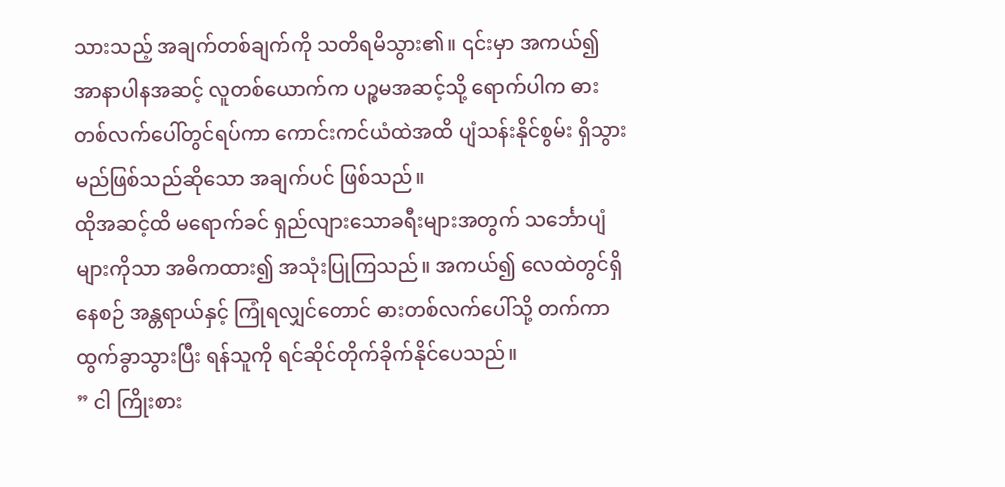သားသည့် အချက်တစ်ချက်ကို သတိရမိသွား၏။ ၎င်းမှာ အကယ်၍ အာနာပါနအဆင့် လူတစ်ယောက်က ပဉ္စမအဆင့်သို့ ရောက်ပါက ဓားတစ်လက်ပေါ်တွင်ရပ်ကာ ကောင်းကင်ယံထဲအထိ ပျံသန်းနိုင်စွမ်း ရှိသွားမည်ဖြစ်သည်ဆိုသော အချက်ပင် ဖြစ်သည်။
ထိုအဆင့်ထိ မရောက်ခင် ရှည်လျားသောခရီးများအတွက် သင်္ဘောပျံများကိုသာ အဓိကထား၍ အသုံးပြုကြသည်။ အကယ်၍ လေထဲတွင်ရှိနေစဉ် အန္တရာယ်နှင့် ကြုံရလျှင်တောင် ဓားတစ်လက်ပေါ်သို့ တက်ကာ ထွက်ခွာသွားပြီး ရန်သူကို ရင်ဆိုင်တိုက်ခိုက်နိုင်ပေသည်။
” ငါ ကြိုးစား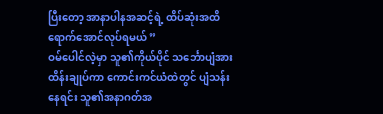ပြီးတော့ အာနာပါနအဆင့်ရဲ့ ထိပ်ဆုံးအထိ ရောက်အောင်လုပ်ရမယ် ”
ဝမ်ပေါင်လဲ့မှာ သူ၏ကိုယ်ပိုင် သင်္ဘောပျံအား ထိန်းချုပ်ကာ ကောင်းကင်ယံထဲတွင် ပျံသန်းနေရင်း သူ၏အနာဂတ်အ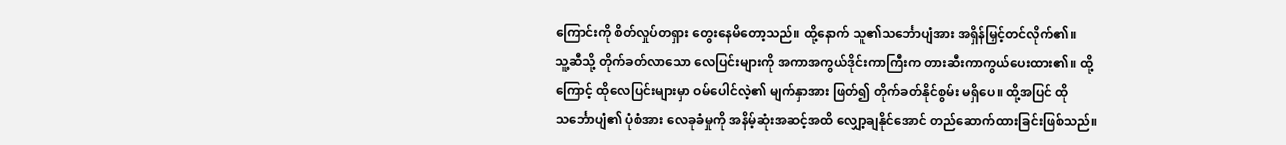ကြောင်းကို စိတ်လှုပ်တရှား တွေးနေမိတော့သည်။ ထို့နောက် သူ၏သင်္ဘောပျံအား အရှိန်မြှင့်တင်လိုက်၏။
သူ့ဆီသို့ တိုက်ခတ်လာသော လေပြင်းများကို အကာအကွယ်ဒိုင်းကာကြီးက တားဆီးကာကွယ်ပေးထား၏။ ထို့ကြောင့် ထိုလေပြင်းများမှာ ဝမ်ပေါင်လဲ့၏ မျက်နှာအား ဖြတ်၍ တိုက်ခတ်နိုင်စွမ်း မရှိပေ။ ထို့အပြင် ထိုသင်္ဘောပျံ၏ ပုံစံအား လေခုခံမှုကို အနိမ့်ဆုံးအဆင့်အထိ လျှော့ချနိုင်အောင် တည်ဆောက်ထားခြင်းဖြစ်သည်။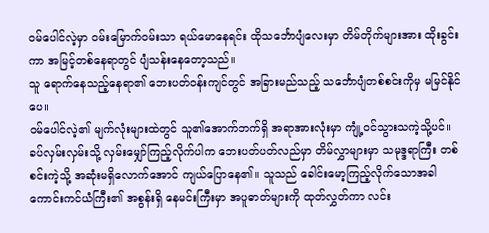ဝမ်ပေါင်လဲ့မှာ ဝမ်းမြောက်ဝမ်းသာ ရယ်မောနေရင်း ထိုသင်္ဘောပျံလေးမှာ တိမ်တိုက်များအား ထိုးခွင်းကာ အမြင့်တစ်နေရာတွင် ပျံသန်းနေတော့သည်။
သူ ရောက်နေသည့်နေရာ၏ ဘေးပတ်ဝန်းကျင်တွင် အခြားမည်သည့် သင်္ဘောပျံတစ်စင်းကိုမှ မမြင်နိုင်ပေ။
ဝမ်ပေါင်လဲ့၏ မျက်လုံးများထဲတွင် သူ၏အောက်ဘက်ရှိ အရာအားလုံးမှာ ကျုံ့ဝင်သွားသကဲ့သို့ပင်။ ခပ်လှမ်းလှမ်းသို့ လှမ်းမျှော်ကြည့်လိုက်ပါက ဘေးပတ်ပတ်လည်မှာ တိမ်လွှာများမှာ သမုဒ္ဒရာကြီး တစ်စင်းကဲ့သို့ အဆုံးမရှိလောက်အောင် ကျယ်ပြောနေ၏။ သူသည် ခေါင်းမော့ကြည့်လိုက်သောအခါ ကောင်းကင်ယံကြီး၏ အစွန်းရှိ နေမင်းကြီးမှာ အပူဓာတ်များကို ထုတ်လွှတ်ကာ လင်း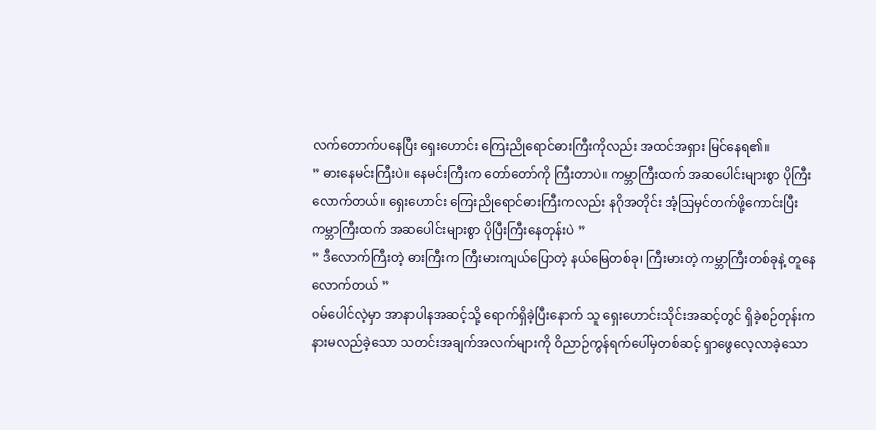လက်တောက်ပနေပြီး ရှေးဟောင်း ကြေးညိုရောင်ဓားကြီးကိုလည်း အထင်အရှား မြင်နေရ၏။
” ဓားနေမင်းကြီးပဲ။ နေမင်းကြီးက တော်တော်ကို ကြီးတာပဲ။ ကမ္ဘာကြီးထက် အဆပေါင်းများစွာ ပိုကြီးလောက်တယ်။ ရှေးဟောင်း ကြေးညိုရောင်ဓားကြီးကလည်း နဂိုအတိုင်း အံ့ဩမှင်တက်ဖို့ကောင်းပြီး ကမ္ဘာကြီးထက် အဆပေါင်းများစွာ ပိုပြီးကြီးနေတုန်းပဲ ”
” ဒီလောက်ကြီးတဲ့ ဓားကြီးက ကြီးမားကျယ်ပြောတဲ့ နယ်မြေတစ်ခု၊ ကြီးမားတဲ့ ကမ္ဘာကြီးတစ်ခုနဲ့ တူနေလောက်တယ် ”
ဝမ်ပေါင်လဲ့မှာ အာနာပါနအဆင့်သို့ ရောက်ရှိခဲ့ပြီးနောက် သူ ရှေးဟောင်းသိုင်းအဆင့်တွင် ရှိခဲ့စဉ်တုန်းက နားမလည်ခဲ့သော သတင်းအချက်အလက်များကို ဝိညာဉ်ကွန်ရက်ပေါ်မှတစ်ဆင့် ရှာဖွေလေ့လာခဲ့သော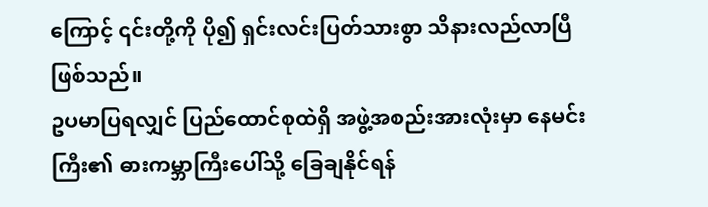ကြောင့် ၎င်းတို့ကို ပို၍ ရှင်းလင်းပြတ်သားစွာ သိနားလည်လာပြီ ဖြစ်သည်။
ဥပမာပြရလျှင် ပြည်ထောင်စုထဲရှိ အဖွဲ့အစည်းအားလုံးမှာ နေမင်းကြီး၏ ဓားကမ္ဘာကြီးပေါ်သို့ ခြေချနိုင်ရန်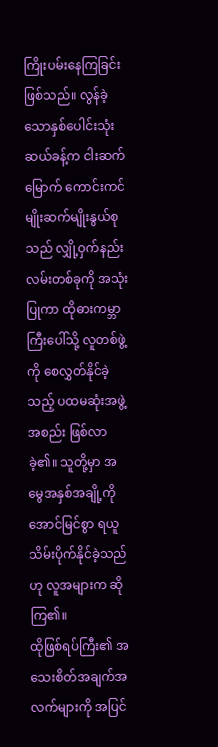ကြိုးပမ်းနေကြခြင်း ဖြစ်သည်။ လွန်ခဲ့သောနှစ်ပေါင်းသုံးဆယ်ခန့်က ငါးဆက်မြောက် ကောင်းကင်မျိုးဆက်မျိုးနွယ်စုသည် လျှို့ဝှက်နည်းလမ်းတစ်ခုကို အသုံးပြုကာ ထိုဓားကမ္ဘာကြီးပေါ်သို့ လူတစ်ဖွဲ့ကို စေလွှတ်နိုင်ခဲ့သည့် ပထမဆုံးအဖွဲ့အစည်း ဖြစ်လာခဲ့၏။ သူတို့မှာ အမွေအနှစ်အချို့ကို အောင်မြင်စွာ ရယူသိမ်းပိုက်နိုင်ခဲ့သည်ဟု လူအများက ဆိုကြ၏။
ထိုဖြစ်ရပ်ကြီး၏ အသေးစိတ်အချက်အလက်များကို အပြင်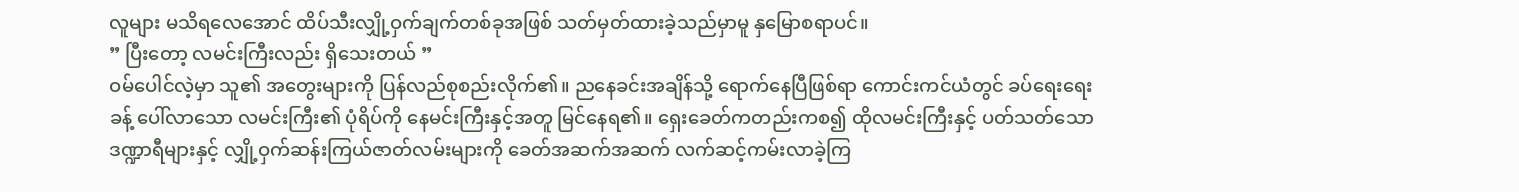လူများ မသိရလေအောင် ထိပ်သီးလျှို့ဝှက်ချက်တစ်ခုအဖြစ် သတ်မှတ်ထားခဲ့သည်မှာမူ နှမြောစရာပင်။
” ပြီးတော့ လမင်းကြီးလည်း ရှိသေးတယ် ”
ဝမ်ပေါင်လဲ့မှာ သူ၏ အတွေးများကို ပြန်လည်စုစည်းလိုက်၏။ ညနေခင်းအချိန်သို့ ရောက်နေပြီဖြစ်ရာ ကောင်းကင်ယံတွင် ခပ်ရေးရေးခန့် ပေါ်လာသော လမင်းကြီး၏ ပုံရိပ်ကို နေမင်းကြီးနှင့်အတူ မြင်နေရ၏။ ရှေးခေတ်ကတည်းကစ၍ ထိုလမင်းကြီးနှင့် ပတ်သတ်သော ဒဏ္ဍာရီများနှင့် လျှို့ဝှက်ဆန်းကြယ်ဇာတ်လမ်းများကို ခေတ်အဆက်အဆက် လက်ဆင့်ကမ်းလာခဲ့ကြ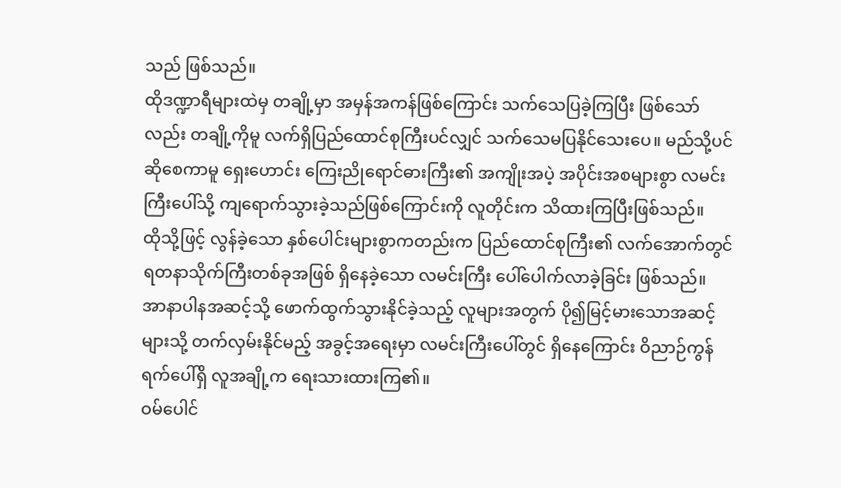သည် ဖြစ်သည်။
ထိုဒဏ္ဍာရီများထဲမှ တချို့မှာ အမှန်အကန်ဖြစ်ကြောင်း သက်သေပြခဲ့ကြပြီး ဖြစ်သော်လည်း တချို့ကိုမူ လက်ရှိပြည်ထောင်စုကြီးပင်လျှင် သက်သေမပြနိုင်သေးပေ။ မည်သို့ပင်ဆိုစေကာမူ ရှေးဟောင်း ကြေးညိုရောင်ဓားကြီး၏ အကျိုးအပဲ့ အပိုင်းအစများစွာ လမင်းကြီးပေါ်သို့ ကျရောက်သွားခဲ့သည်ဖြစ်ကြောင်းကို လူတိုင်းက သိထားကြပြီးဖြစ်သည်။
ထိုသို့ဖြင့် လွန်ခဲ့သော နှစ်ပေါင်းများစွာကတည်းက ပြည်ထောင်စုကြီး၏ လက်အောက်တွင် ရတနာသိုက်ကြီးတစ်ခုအဖြစ် ရှိနေခဲ့သော လမင်းကြီး ပေါ်ပေါက်လာခဲ့ခြင်း ဖြစ်သည်။
အာနာပါနအဆင့်သို့ ဖောက်ထွက်သွားနိုင်ခဲ့သည့် လူများအတွက် ပို၍မြင့်မားသောအဆင့်များသို့ တက်လှမ်းနိုင်မည့် အခွင့်အရေးမှာ လမင်းကြီးပေါ်တွင် ရှိနေကြောင်း ဝိညာဉ်ကွန်ရက်ပေါ်ရှိ လူအချို့က ရေးသားထားကြ၏။
ဝမ်ပေါင်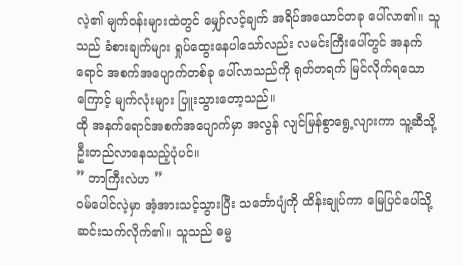လဲ့၏ မျက်ဝန်းများထဲတွင် မျှော်လင့်ချက် အရိပ်အယောင်တခု ပေါ်လာ၏။ သူသည် ခံစားချက်များ ရှုပ်ထွေးနေပါသော်လည်း လမင်းကြီးပေါ်တွင် အနက်ရောင် အစက်အပျောက်တစ်ခု ပေါ်လာသည်ကို ရုတ်တရက် မြင်လိုက်ရသောကြောင့် မျက်လုံးများ ပြူးသွားတော့သည်။
ထို အနက်ရောင်အစက်အပျောက်မှာ အလွန် လျင်မြန်စွာရွေ့လျားကာ သူ့ဆီသို့ ဦးတည်လာနေသည့်ပုံပင်။
” ဘာကြီးလဲဟ ”
ဝမ်ပေါင်လဲ့မှာ အံ့အားသင့်သွားပြီး သင်္ဘောပျံကို ထိန်းချုပ်ကာ မြေပြင်ပေါ်သို့ ဆင်းသက်လိုက်၏။ သူသည် ဓမ္မ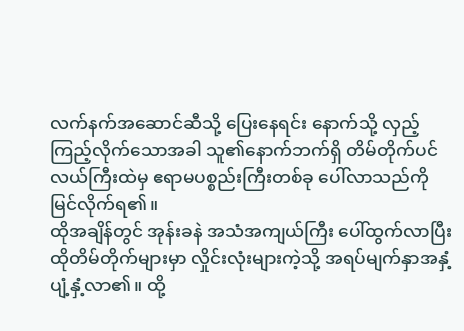လက်နက်အဆောင်ဆီသို့ ပြေးနေရင်း နောက်သို့ လှည့်ကြည့်လိုက်သောအခါ သူ၏နောက်ဘက်ရှိ တိမ်တိုက်ပင်လယ်ကြီးထဲမှ ဧရာမပစ္စည်းကြီးတစ်ခု ပေါ်လာသည်ကို မြင်လိုက်ရ၏။
ထိုအချိန်တွင် အုန်းခနဲ အသံအကျယ်ကြီး ပေါ်ထွက်လာပြီး ထိုတိမ်တိုက်များမှာ လှိုင်းလုံးများကဲ့သို့ အရပ်မျက်နှာအနှံ့ ပျံ့နှံ့လာ၏။ ထို့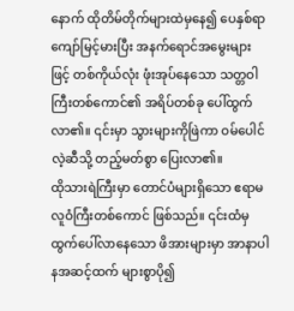နောက် ထိုတိမ်တိုက်များထဲမှနေ၍ ပေနှစ်ရာကျော်မြင့်မားပြီး အနက်ရောင်အမွေးများဖြင့် တစ်ကိုယ်လုံး ဖုံးအုပ်နေသော သတ္တဝါကြီးတစ်ကောင်၏ အရိပ်တစ်ခု ပေါ်ထွက်လာ၏။ ၎င်းမှာ သွားများကိုဖြဲကာ ဝမ်ပေါင်လဲ့ဆီသို့ တည့်မတ်စွာ ပြေးလာ၏။
ထိုသားရဲကြီးမှာ တောင်ပံများရှိသော ဧရာမလူဝံကြီးတစ်ကောင် ဖြစ်သည်။ ၎င်းထံမှ ထွက်ပေါ်လာနေသော ဖိအားများမှာ အာနာပါနအဆင့်ထက် များစွာပို၍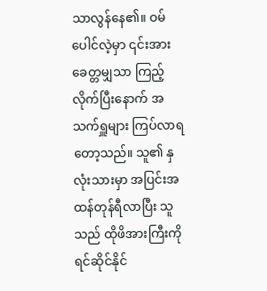သာလွန်နေ၏။ ဝမ်ပေါင်လဲ့မှာ ၎င်းအား ခေတ္တမျှသာ ကြည့်လိုက်ပြီးနောက် အသက်ရှူများ ကြပ်လာရတော့သည်။ သူ၏ နှလုံးသားမှာ အပြင်းအထန်တုန်ရီလာပြီး သူသည် ထိုဖိအားကြီးကို ရင်ဆိုင်နိုင်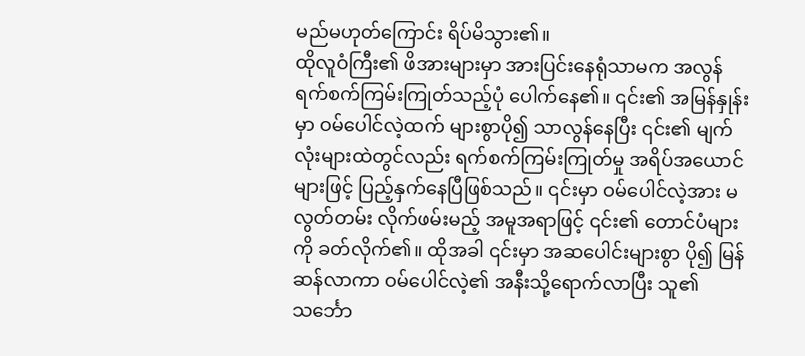မည်မဟုတ်ကြောင်း ရိပ်မိသွား၏။
ထိုလူဝံကြီး၏ ဖိအားများမှာ အားပြင်းနေရုံသာမက အလွန် ရက်စက်ကြမ်းကြုတ်သည့်ပုံ ပေါက်နေ၏။ ၎င်း၏ အမြန်နှုန်းမှာ ဝမ်ပေါင်လဲ့ထက် များစွာပို၍ သာလွန်နေပြီး ၎င်း၏ မျက်လုံးများထဲတွင်လည်း ရက်စက်ကြမ်းကြုတ်မှု အရိပ်အယောင်များဖြင့် ပြည့်နှက်နေပြီဖြစ်သည်။ ၎င်းမှာ ဝမ်ပေါင်လဲ့အား မလွတ်တမ်း လိုက်ဖမ်းမည့် အမူအရာဖြင့် ၎င်း၏ တောင်ပံများကို ခတ်လိုက်၏။ ထိုအခါ ၎င်းမှာ အဆပေါင်းများစွာ ပို၍ မြန်ဆန်လာကာ ဝမ်ပေါင်လဲ့၏ အနီးသို့ရောက်လာပြီး သူ၏ သင်္ဘော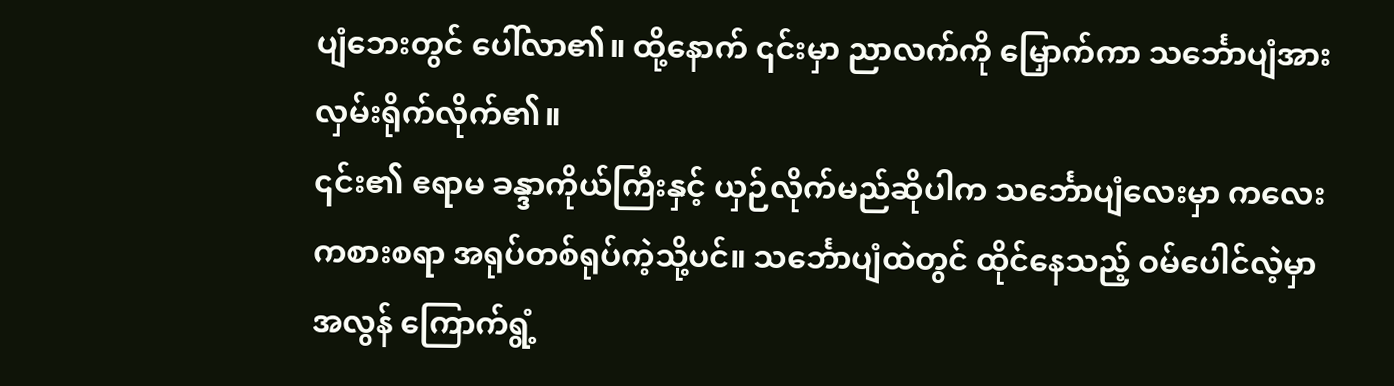ပျံဘေးတွင် ပေါ်လာ၏။ ထို့နောက် ၎င်းမှာ ညာလက်ကို မြှောက်ကာ သင်္ဘောပျံအား လှမ်းရိုက်လိုက်၏။
၎င်း၏ ဧရာမ ခန္ဒာကိုယ်ကြီးနှင့် ယှဉ်လိုက်မည်ဆိုပါက သင်္ဘောပျံလေးမှာ ကလေးကစားစရာ အရုပ်တစ်ရုပ်ကဲ့သို့ပင်။ သင်္ဘောပျံထဲတွင် ထိုင်နေသည့် ဝမ်ပေါင်လဲ့မှာ အလွန် ကြောက်ရွံ့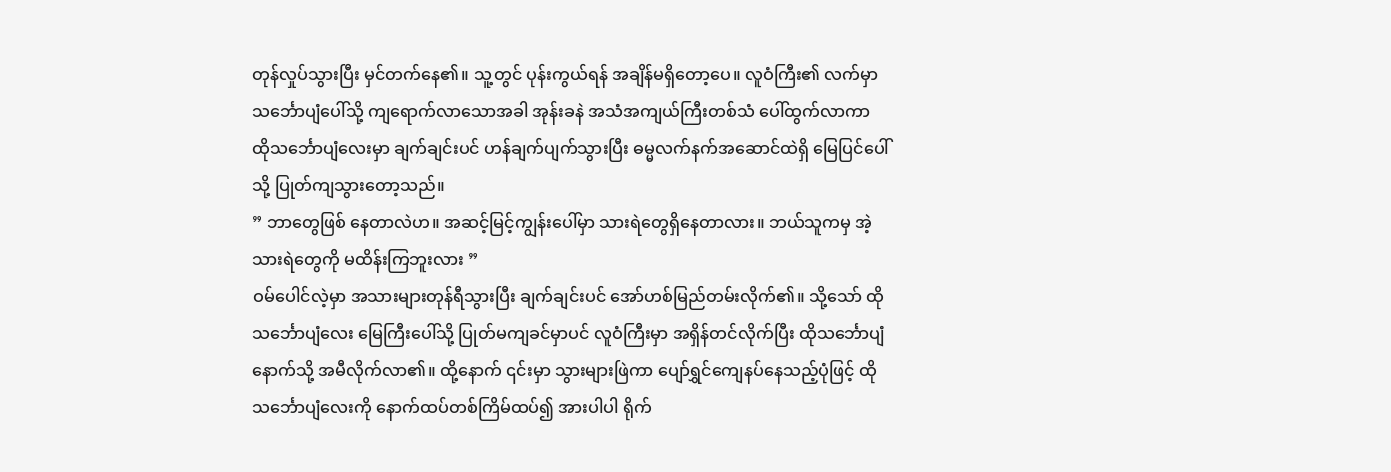တုန်လှုပ်သွားပြီး မှင်တက်နေ၏။ သူ့တွင် ပုန်းကွယ်ရန် အချိန်မရှိတော့ပေ။ လူဝံကြီး၏ လက်မှာ သင်္ဘောပျံပေါ်သို့ ကျရောက်လာသောအခါ အုန်းခနဲ အသံအကျယ်ကြီးတစ်သံ ပေါ်ထွက်လာကာ ထိုသင်္ဘောပျံလေးမှာ ချက်ချင်းပင် ဟန်ချက်ပျက်သွားပြီး ဓမ္မလက်နက်အဆောင်ထဲရှိ မြေပြင်ပေါ်သို့ ပြုတ်ကျသွားတော့သည်။
” ဘာတွေဖြစ် နေတာလဲဟ။ အဆင့်မြင့်ကျွန်းပေါ်မှာ သားရဲတွေရှိနေတာလား။ ဘယ်သူကမှ အဲ့သားရဲတွေကို မထိန်းကြဘူးလား ”
ဝမ်ပေါင်လဲ့မှာ အသားများတုန်ရီသွားပြီး ချက်ချင်းပင် အော်ဟစ်မြည်တမ်းလိုက်၏။ သို့သော် ထိုသင်္ဘောပျံလေး မြေကြီးပေါ်သို့ ပြုတ်မကျခင်မှာပင် လူဝံကြီးမှာ အရှိန်တင်လိုက်ပြီး ထိုသင်္ဘောပျံနောက်သို့ အမီလိုက်လာ၏။ ထို့နောက် ၎င်းမှာ သွားများဖြဲကာ ပျော်ရွှင်ကျေနပ်နေသည့်ပုံဖြင့် ထိုသင်္ဘောပျံလေးကို နောက်ထပ်တစ်ကြိမ်ထပ်၍ အားပါပါ ရိုက်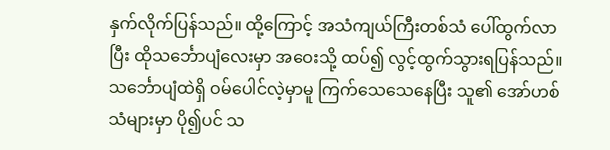နှက်လိုက်ပြန်သည်။ ထို့ကြောင့် အသံကျယ်ကြီးတစ်သံ ပေါ်ထွက်လာပြီး ထိုသင်္ဘောပျံလေးမှာ အဝေးသို့ ထပ်၍ လွင့်ထွက်သွားရပြန်သည်။
သင်္ဘောပျံထဲရှိ ဝမ်ပေါင်လဲ့မှာမူ ကြက်သေသေနေပြီး သူ၏ အော်ဟစ်သံများမှာ ပို၍ပင် သ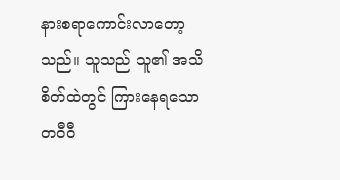နားစရာကောင်းလာတော့သည်။ သူသည် သူ၏ အသိစိတ်ထဲတွင် ကြားနေရသော တဝီဝီ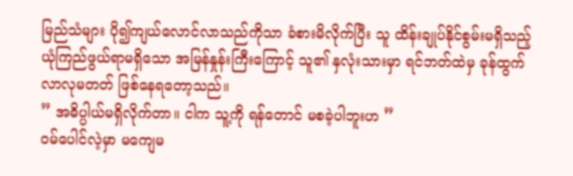မြည်သံများ ပို၍ကျယ်လောင်လာသည်ကိုသာ ခံစားမိလိုက်ပြီး သူ ထိန်းချုပ်နိုင်စွမ်းမရှိသည့် ယုံကြည်ဖွယ်ရာမရှိသော အမြန်နှုန်းကြီးကြောင့် သူ၏ နှလုံးသားမှာ ရင်ဘတ်ထဲမှ ခုန်ထွက်လာလုမတတ် ဖြစ်နေရတော့သည်။
” အဓိပ္ပါယ်မရှိလိုက်တာ။ ငါက သူ့ကို ရန်တောင် မစခဲ့ပါဘူးဟ ”
ဝမ်ပေါင်လဲ့မှာ မကျေမ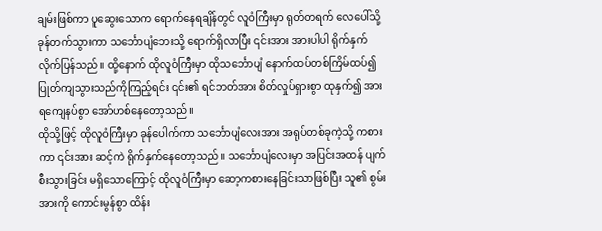ချမ်းဖြစ်ကာ ပူဆွေးသောက ရောက်နေရချိန်တွင် လူဝံကြီးမှာ ရုတ်တရက် လေပေါ်သို့ခုန်တက်သွားကာ သင်္ဘောပျံဘေးသို့ ရောက်ရှိလာပြီး ၎င်းအား အားပါပါ ရိုက်နှက်လိုက်ပြန်သည်။ ထို့နောက် ထိုလူဝံကြီးမှာ ထိုသင်္ဘောပျံ နောက်ထပ်တစ်ကြိမ်ထပ်၍ ပြုတ်ကျသွားသည်ကိုကြည့်ရင်း ၎င်း၏ ရင်ဘတ်အား စိတ်လှုပ်ရှားစွာ ထုနှက်၍ အားရကျေနပ်စွာ အော်ဟစ်နေတော့သည်။
ထိုသို့ဖြင့် ထိုလူဝံကြီးမှာ ခုန်ပေါက်ကာ သင်္ဘောပျံလေးအား အရုပ်တစ်ခုကဲ့သို့ ကစားကာ ၎င်းအား ဆင့်ကဲ ရိုက်နှက်နေတော့သည်။ သင်္ဘောပျံလေးမှာ အပြင်းအထန် ပျက်စီးသွားခြင်း မရှိသောကြောင့် ထိုလူဝံကြီးမှာ ဆော့ကစားနေခြင်းသာဖြစ်ပြီး သူ၏ စွမ်းအားကို ကောင်းမွန်စွာ ထိန်း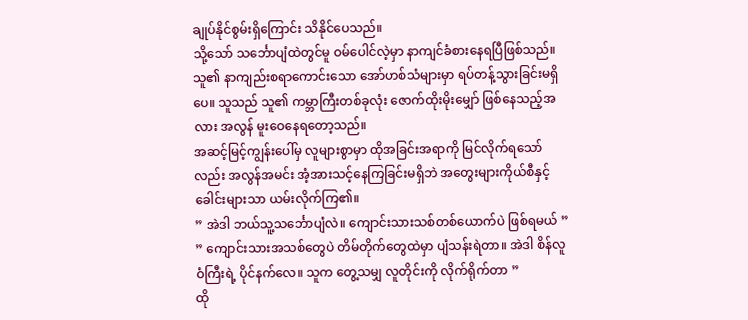ချုပ်နိုင်စွမ်းရှိကြောင်း သိနိုင်ပေသည်။
သို့သော် သင်္ဘောပျံထဲတွင်မူ ဝမ်ပေါင်လဲ့မှာ နာကျင်ခံစားနေရပြီဖြစ်သည်။ သူ၏ နာကျည်းစရာကောင်းသော အော်ဟစ်သံများမှာ ရပ်တန့်သွားခြင်းမရှိပေ။ သူသည် သူ၏ ကမ္ဘာကြီးတစ်ခုလုံး ဇောက်ထိုးမိုးမျှော် ဖြစ်နေသည့်အလား အလွန် မူးဝေနေရတော့သည်။
အဆင့်မြင့်ကျွန်းပေါ်မှ လူများစွာမှာ ထိုအခြင်းအရာကို မြင်လိုက်ရသော်လည်း အလွန်အမင်း အံ့အားသင့်နေကြခြင်းမရှိဘဲ အတွေးများကိုယ်စီနှင့် ခေါင်းများသာ ယမ်းလိုက်ကြ၏။
” အဲဒါ ဘယ်သူ့သင်္ဘောပျံလဲ။ ကျောင်းသားသစ်တစ်ယောက်ပဲ ဖြစ်ရမယ် ”
” ကျောင်းသားအသစ်တွေပဲ တိမ်တိုက်တွေထဲမှာ ပျံသန်းရဲတာ။ အဲဒါ စိန်လူဝံကြီးရဲ့ ပိုင်နက်လေ။ သူက တွေ့သမျှ လူတိုင်းကို လိုက်ရိုက်တာ ”
ထို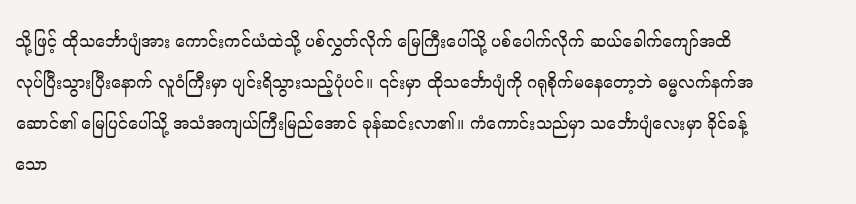သို့ဖြင့် ထိုသင်္ဘောပျံအား ကောင်းကင်ယံထဲသို့ ပစ်လွှတ်လိုက် မြေကြီးပေါ်သို့ ပစ်ပေါက်လိုက် ဆယ်ခေါက်ကျော်အထိ လုပ်ပြီးသွားပြီးနောက် လူဝံကြီးမှာ ပျင်းရိသွားသည့်ပုံပင်။ ၎င်းမှာ ထိုသင်္ဘောပျံကို ဂရုစိုက်မနေတော့ဘဲ ဓမ္မလက်နက်အဆောင်၏ မြေပြင်ပေါ်သို့ အသံအကျယ်ကြီးမြည်အောင် ခုန်ဆင်းလာ၏။ ကံကောင်းသည်မှာ သင်္ဘောပျံလေးမှာ ခိုင်ခန့်သော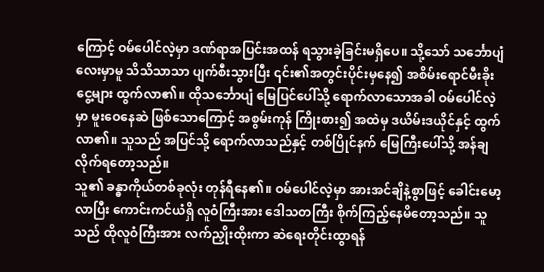ကြောင့် ဝမ်ပေါင်လဲ့မှာ ဒဏ်ရာအပြင်းအထန် ရသွားခဲ့ခြင်းမရှိပေ။ သို့သော် သင်္ဘောပျံလေးမှာမူ သိသိသာသာ ပျက်စီးသွားပြီး ၎င်း၏အတွင်းပိုင်းမှနေ၍ အစိမ်းရောင်မီးခိုးငွေ့များ ထွက်လာ၏။ ထိုသင်္ဘောပျံ မြေပြင်ပေါ်သို့ ရောက်လာသောအခါ ဝမ်ပေါင်လဲ့မှာ မူးဝေနေဆဲ ဖြစ်သောကြောင့် အစွမ်းကုန် ကြိုးစား၍ အထဲမှ ဒယိမ်းဒယိုင်နှင့် ထွက်လာ၏။ သူသည် အပြင်သို့ ရောက်လာသည်နှင့် တစ်ပြိုင်နက် မြေကြီးပေါ်သို့ အန်ချလိုက်ရတော့သည်။
သူ၏ ခန္ဓာကိုယ်တစ်ခုလုံး တုန်ရီနေ၏။ ဝမ်ပေါင်လဲ့မှာ အားအင်ချိနဲ့စွာဖြင့် ခေါင်းမော့လာပြီး ကောင်းကင်ယံရှိ လူဝံကြီးအား ဒေါသတကြီး စိုက်ကြည့်နေမိတော့သည်။ သူသည် ထိုလူဝံကြီးအား လက်ညှိုးထိုးကာ ဆဲရေးတိုင်းထွာရန်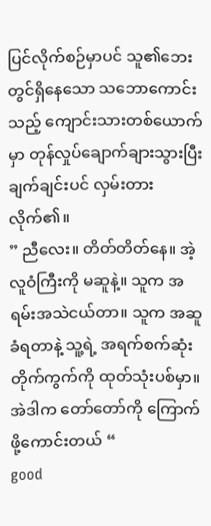ပြင်လိုက်စဉ်မှာပင် သူ၏ဘေးတွင်ရှိနေသော သဘောကောင်းသည့် ကျောင်းသားတစ်ယောက်မှာ တုန်လှုပ်ချောက်ချားသွားပြီး ချက်ချင်းပင် လှမ်းတားလိုက်၏။
” ညီလေး။ တိတ်တိတ်နေ။ အဲ့လူဝံကြီးကို မဆူနဲ့။ သူက အရမ်းအသဲငယ်တာ။ သူက အဆူခံရတာနဲ့ သူ့ရဲ့ အရက်စက်ဆုံးတိုက်ကွက်ကို ထုတ်သုံးပစ်မှာ။ အဲဒါက တော်တော်ကို ကြောက်ဖို့ကောင်းတယ် “
good